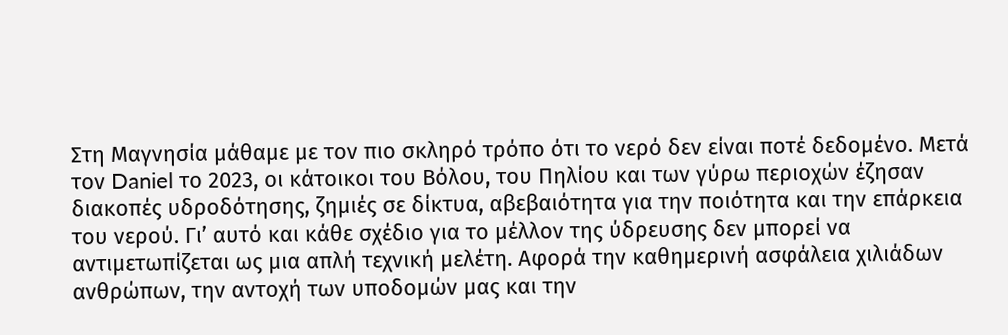Στη Μαγνησία μάθαμε με τον πιο σκληρό τρόπο ότι το νερό δεν είναι ποτέ δεδομένο. Μετά τον Daniel το 2023, οι κάτοικοι του Βόλου, του Πηλίου και των γύρω περιοχών έζησαν διακοπές υδροδότησης, ζημιές σε δίκτυα, αβεβαιότητα για την ποιότητα και την επάρκεια του νερού. Γι’ αυτό και κάθε σχέδιο για το μέλλον της ύδρευσης δεν μπορεί να αντιμετωπίζεται ως μια απλή τεχνική μελέτη. Αφορά την καθημερινή ασφάλεια χιλιάδων ανθρώπων, την αντοχή των υποδομών μας και την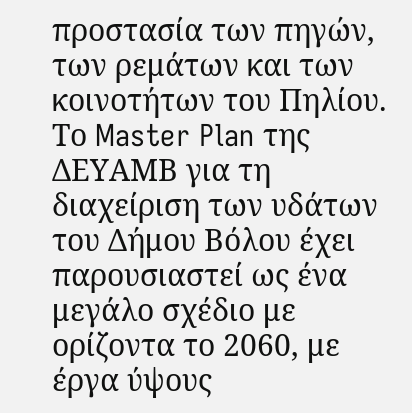προστασία των πηγών, των ρεμάτων και των κοινοτήτων του Πηλίου.
Το Master Plan της ΔΕΥΑΜΒ για τη διαχείριση των υδάτων του Δήμου Βόλου έχει παρουσιαστεί ως ένα μεγάλο σχέδιο με ορίζοντα το 2060, με έργα ύψους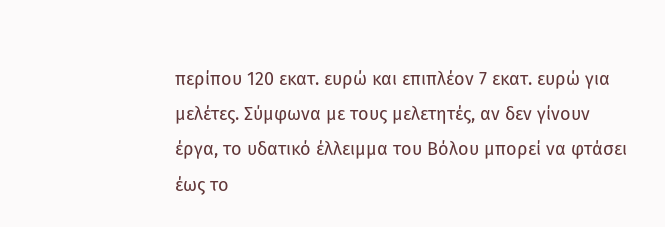περίπου 120 εκατ. ευρώ και επιπλέον 7 εκατ. ευρώ για μελέτες. Σύμφωνα με τους μελετητές, αν δεν γίνουν έργα, το υδατικό έλλειμμα του Βόλου μπορεί να φτάσει έως το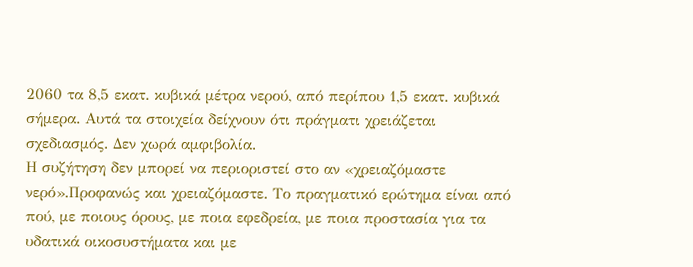2060 τα 8,5 εκατ. κυβικά μέτρα νερού, από περίπου 1,5 εκατ. κυβικά σήμερα. Αυτά τα στοιχεία δείχνουν ότι πράγματι χρειάζεται σχεδιασμός. Δεν χωρά αμφιβολία.
Η συζήτηση δεν μπορεί να περιοριστεί στο αν «χρειαζόμαστε νερό».Προφανώς και χρειαζόμαστε. Το πραγματικό ερώτημα είναι από πού, με ποιους όρους, με ποια εφεδρεία, με ποια προστασία για τα υδατικά οικοσυστήματα και με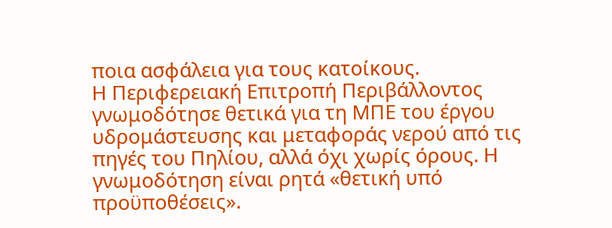ποια ασφάλεια για τους κατοίκους.
Η Περιφερειακή Επιτροπή Περιβάλλοντος γνωμοδότησε θετικά για τη ΜΠΕ του έργου υδρομάστευσης και μεταφοράς νερού από τις πηγές του Πηλίου, αλλά όχι χωρίς όρους. Η γνωμοδότηση είναι ρητά «θετική υπό προϋποθέσεις».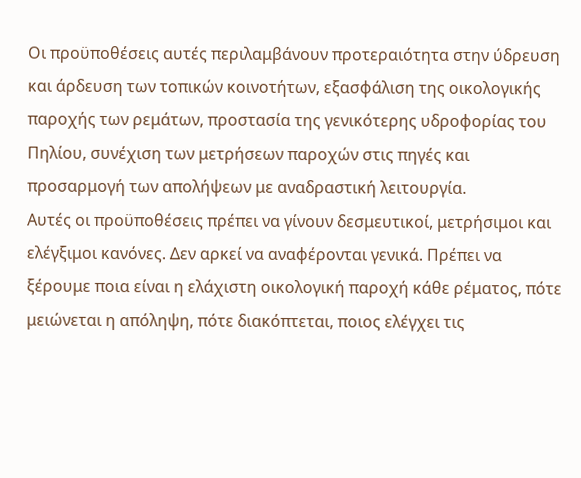Οι προϋποθέσεις αυτές περιλαμβάνουν προτεραιότητα στην ύδρευση και άρδευση των τοπικών κοινοτήτων, εξασφάλιση της οικολογικής παροχής των ρεμάτων, προστασία της γενικότερης υδροφορίας του Πηλίου, συνέχιση των μετρήσεων παροχών στις πηγές και προσαρμογή των απολήψεων με αναδραστική λειτουργία.
Αυτές οι προϋποθέσεις πρέπει να γίνουν δεσμευτικοί, μετρήσιμοι και ελέγξιμοι κανόνες. Δεν αρκεί να αναφέρονται γενικά. Πρέπει να ξέρουμε ποια είναι η ελάχιστη οικολογική παροχή κάθε ρέματος, πότε μειώνεται η απόληψη, πότε διακόπτεται, ποιος ελέγχει τις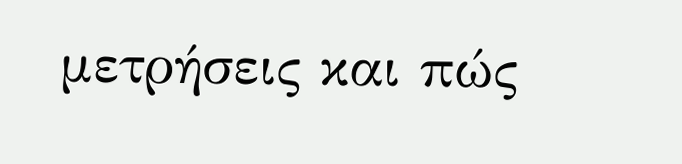μετρήσεις και πώς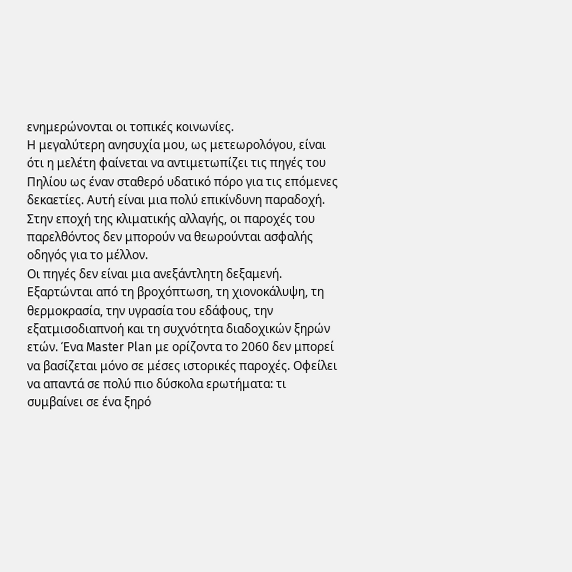ενημερώνονται οι τοπικές κοινωνίες.
Η μεγαλύτερη ανησυχία μου, ως μετεωρολόγου, είναι ότι η μελέτη φαίνεται να αντιμετωπίζει τις πηγές του Πηλίου ως έναν σταθερό υδατικό πόρο για τις επόμενες δεκαετίες. Αυτή είναι μια πολύ επικίνδυνη παραδοχή. Στην εποχή της κλιματικής αλλαγής, οι παροχές του παρελθόντος δεν μπορούν να θεωρούνται ασφαλής οδηγός για το μέλλον.
Οι πηγές δεν είναι μια ανεξάντλητη δεξαμενή. Εξαρτώνται από τη βροχόπτωση, τη χιονοκάλυψη, τη θερμοκρασία, την υγρασία του εδάφους, την εξατμισοδιαπνοή και τη συχνότητα διαδοχικών ξηρών ετών. Ένα Master Plan με ορίζοντα το 2060 δεν μπορεί να βασίζεται μόνο σε μέσες ιστορικές παροχές. Οφείλει να απαντά σε πολύ πιο δύσκολα ερωτήματα: τι συμβαίνει σε ένα ξηρό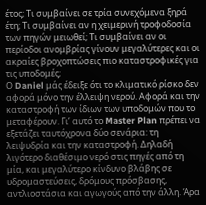έτος; Τι συμβαίνει σε τρία συνεχόμενα ξηρά έτη; Τι συμβαίνει αν η χειμερινή τροφοδοσία των πηγών μειωθεί; Τι συμβαίνει αν οι περίοδοι ανομβρίας γίνουν μεγαλύτερες και οι ακραίες βροχοπτώσεις πιο καταστροφικές για τις υποδομές;
Ο Daniel μάς έδειξε ότι το κλιματικό ρίσκο δεν αφορά μόνο την έλλειψη νερού. Αφορά και την καταστροφή των ίδιων των υποδομών που το μεταφέρουν. Γι’ αυτό το Master Plan πρέπει να εξετάζει ταυτόχρονα δύο σενάρια: τη λειψυδρία και την καταστροφή. Δηλαδή λιγότερο διαθέσιμο νερό στις πηγές από τη μία, και μεγαλύτερο κίνδυνο βλάβης σε υδρομαστεύσεις, δρόμους πρόσβασης, αντλιοστάσια και αγωγούς από την άλλη. Άρα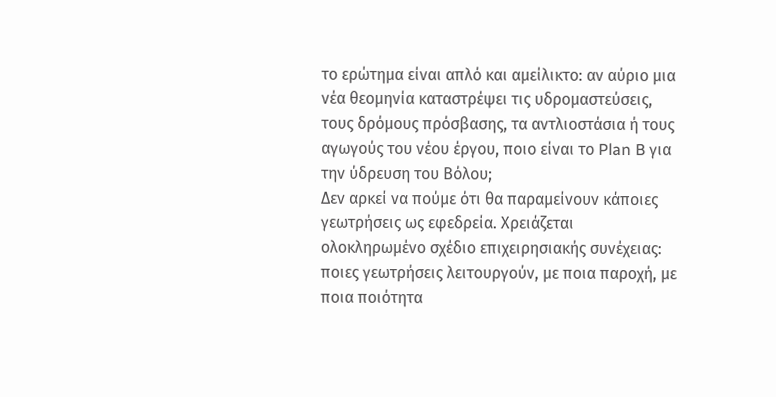το ερώτημα είναι απλό και αμείλικτο: αν αύριο μια νέα θεομηνία καταστρέψει τις υδρομαστεύσεις, τους δρόμους πρόσβασης, τα αντλιοστάσια ή τους αγωγούς του νέου έργου, ποιο είναι το Plan B για την ύδρευση του Βόλου;
Δεν αρκεί να πούμε ότι θα παραμείνουν κάποιες γεωτρήσεις ως εφεδρεία. Χρειάζεται ολοκληρωμένο σχέδιο επιχειρησιακής συνέχειας: ποιες γεωτρήσεις λειτουργούν, με ποια παροχή, με ποια ποιότητα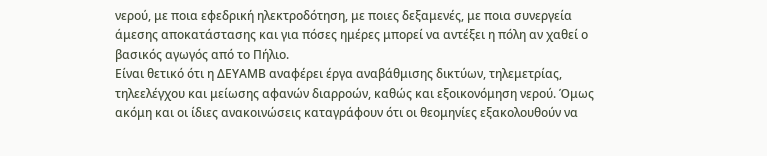νερού, με ποια εφεδρική ηλεκτροδότηση, με ποιες δεξαμενές, με ποια συνεργεία άμεσης αποκατάστασης και για πόσες ημέρες μπορεί να αντέξει η πόλη αν χαθεί ο βασικός αγωγός από το Πήλιο.
Είναι θετικό ότι η ΔΕΥΑΜΒ αναφέρει έργα αναβάθμισης δικτύων, τηλεμετρίας, τηλεελέγχου και μείωσης αφανών διαρροών, καθώς και εξοικονόμηση νερού. Όμως ακόμη και οι ίδιες ανακοινώσεις καταγράφουν ότι οι θεομηνίες εξακολουθούν να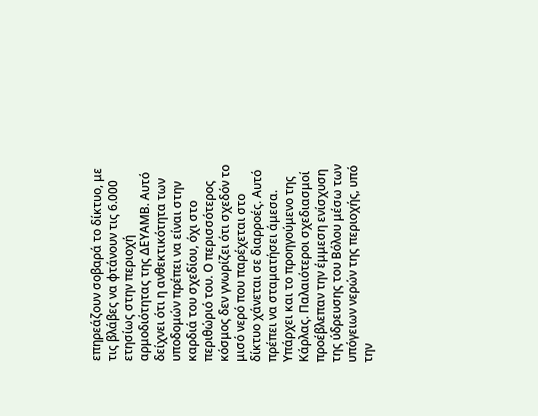επηρεάζουν σοβαρά το δίκτυο, με τις βλάβες να φτάνουν τις 6.000 ετησίως στην περιοχή αρμοδιότητας της ΔΕΥΑΜΒ. Αυτό δείχνει ότι η ανθεκτικότητα των υποδομών πρέπει να είναι στην καρδιά του σχεδίου, όχι στο περιθώριό του. Ο περισσότερος κόσμος δεν γνωρίζει ότι σχεδόν το μισό νερό που παρέχεται στο δίκτυο χάνεται σε διαρροές. Αυτό πρέπει να σταματήσει άμεσα.
Υπάρχει και το προηγούμενο της Κάρλας. Παλαιότεροι σχεδιασμοί προέβλεπαν την έμμεση ενίσχυση της ύδρευσης του Βόλου μέσω των υπόγειων νερών της περιοχής, υπό την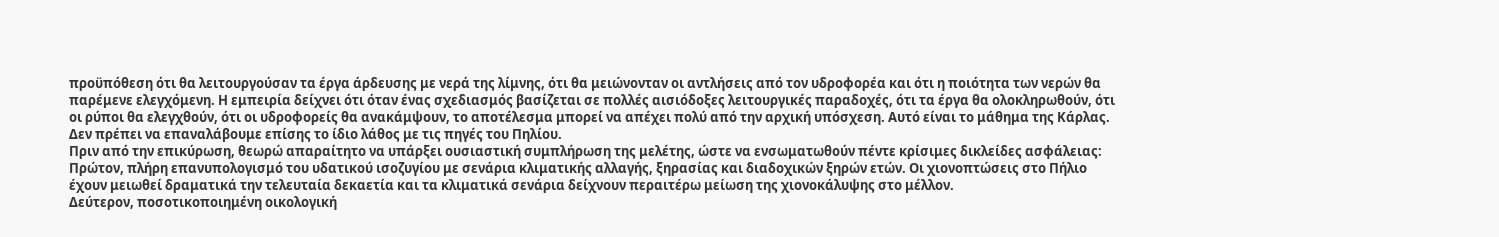προϋπόθεση ότι θα λειτουργούσαν τα έργα άρδευσης με νερά της λίμνης, ότι θα μειώνονταν οι αντλήσεις από τον υδροφορέα και ότι η ποιότητα των νερών θα παρέμενε ελεγχόμενη. Η εμπειρία δείχνει ότι όταν ένας σχεδιασμός βασίζεται σε πολλές αισιόδοξες λειτουργικές παραδοχές, ότι τα έργα θα ολοκληρωθούν, ότι οι ρύποι θα ελεγχθούν, ότι οι υδροφορείς θα ανακάμψουν, το αποτέλεσμα μπορεί να απέχει πολύ από την αρχική υπόσχεση. Αυτό είναι το μάθημα της Κάρλας. Δεν πρέπει να επαναλάβουμε επίσης το ίδιο λάθος με τις πηγές του Πηλίου.
Πριν από την επικύρωση, θεωρώ απαραίτητο να υπάρξει ουσιαστική συμπλήρωση της μελέτης, ώστε να ενσωματωθούν πέντε κρίσιμες δικλείδες ασφάλειας:
Πρώτον, πλήρη επανυπολογισμό του υδατικού ισοζυγίου με σενάρια κλιματικής αλλαγής, ξηρασίας και διαδοχικών ξηρών ετών. Οι χιονοπτώσεις στο Πήλιο έχουν μειωθεί δραματικά την τελευταία δεκαετία και τα κλιματικά σενάρια δείχνουν περαιτέρω μείωση της χιονοκάλυψης στο μέλλον.
Δεύτερον, ποσοτικοποιημένη οικολογική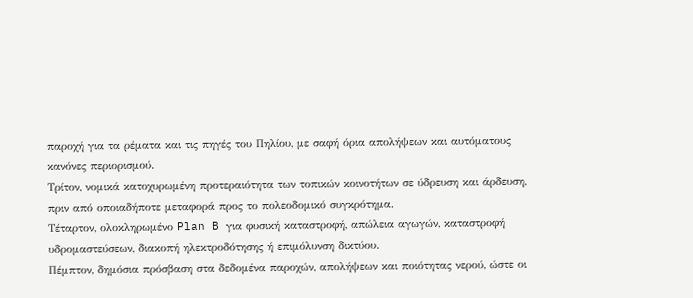παροχή για τα ρέματα και τις πηγές του Πηλίου, με σαφή όρια απολήψεων και αυτόματους κανόνες περιορισμού.
Τρίτον, νομικά κατοχυρωμένη προτεραιότητα των τοπικών κοινοτήτων σε ύδρευση και άρδευση, πριν από οποιαδήποτε μεταφορά προς το πολεοδομικό συγκρότημα.
Τέταρτον, ολοκληρωμένο Plan B για φυσική καταστροφή, απώλεια αγωγών, καταστροφή υδρομαστεύσεων, διακοπή ηλεκτροδότησης ή επιμόλυνση δικτύου.
Πέμπτον, δημόσια πρόσβαση στα δεδομένα παροχών, απολήψεων και ποιότητας νερού, ώστε οι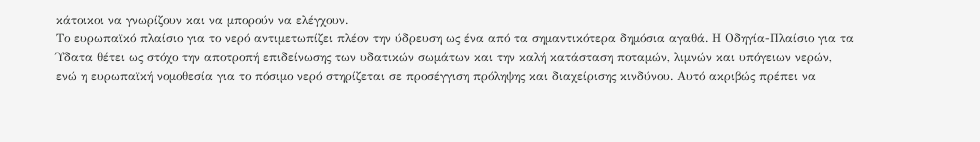κάτοικοι να γνωρίζουν και να μπορούν να ελέγχουν.
Το ευρωπαϊκό πλαίσιο για το νερό αντιμετωπίζει πλέον την ύδρευση ως ένα από τα σημαντικότερα δημόσια αγαθά. Η Οδηγία-Πλαίσιο για τα Ύδατα θέτει ως στόχο την αποτροπή επιδείνωσης των υδατικών σωμάτων και την καλή κατάσταση ποταμών, λιμνών και υπόγειων νερών, ενώ η ευρωπαϊκή νομοθεσία για το πόσιμο νερό στηρίζεται σε προσέγγιση πρόληψης και διαχείρισης κινδύνου. Αυτό ακριβώς πρέπει να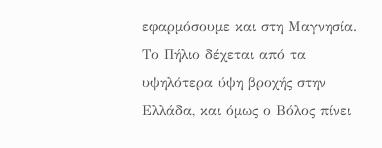εφαρμόσουμε και στη Μαγνησία.
Το Πήλιο δέχεται από τα υψηλότερα ύψη βροχής στην Ελλάδα, και όμως ο Βόλος πίνει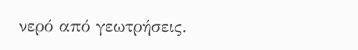νερό από γεωτρήσεις.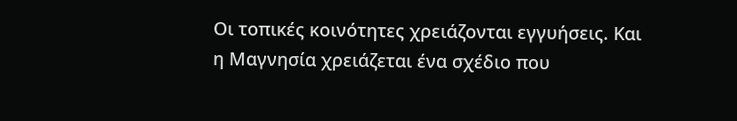Οι τοπικές κοινότητες χρειάζονται εγγυήσεις. Και η Μαγνησία χρειάζεται ένα σχέδιο που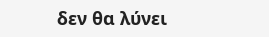δεν θα λύνει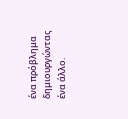ένα πρόβλημα δημιουργώντας ένα άλλο.